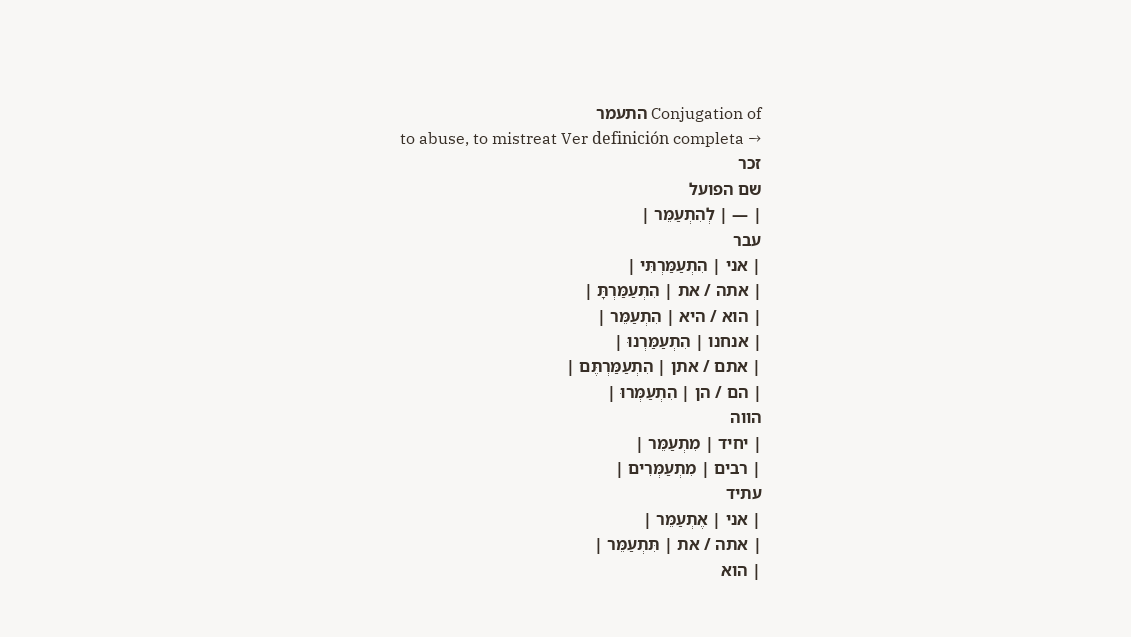Conjugation of התעמר
to abuse, to mistreat Ver definición completa →
זכר
שם הפועל
| — | לְהִתְעַמֵּר |
עבר
| אני | הִתְעַמַּרְתִּי |
| אתה / את | הִתְעַמַּרְתָּ |
| הוא / היא | הִתְעַמֵּר |
| אנחנו | הִתְעַמַּרְנוּ |
| אתם / אתן | הִתְעַמַּרְתֶּם |
| הם / הן | הִתְעַמְּרוּ |
הווה
| יחיד | מִתְעַמֵּר |
| רבים | מִתְעַמְּרִים |
עתיד
| אני | אֶתְעַמֵּר |
| אתה / את | תִּתְעַמֵּר |
| הוא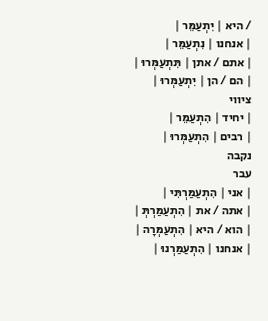/ היא | יִתְעַמֵּר |
| אנחנו | נִתְעַמֵּר |
| אתם / אתן | תִּתְעַמְּרוּ |
| הם / הן | יִתְעַמְּרוּ |
ציווי
| יחיד | הִתְעַמֵּר |
| רבים | הִתְעַמְּרוּ |
נקבה
עבר
| אני | הִתְעַמַּרְתִּי |
| אתה / את | הִתְעַמַּרְתְּ |
| הוא / היא | הִתְעַמְּרָה |
| אנחנו | הִתְעַמַּרְנוּ |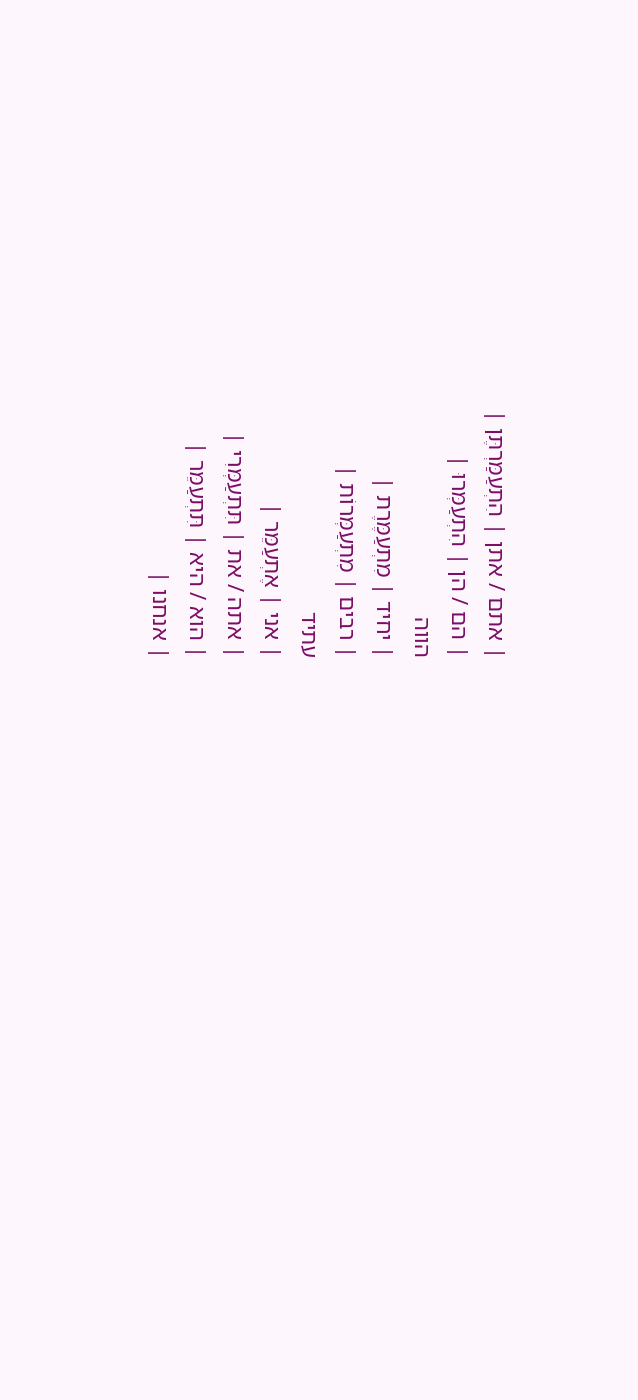| אתם / אתן | הִתְעַמַּרְתֶּן |
| הם / הן | הִתְעַמְּרוּ |
הווה
| יחיד | מִתְעַמֶּרֶת |
| רבים | מִתְעַמְּרוֹת |
עתיד
| אני | אֶתְעַמֵּר |
| אתה / את | תִּתְעַמְּרִי |
| הוא / היא | תִּתְעַמֵּר |
| אנחנו |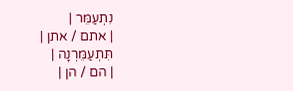נִתְעַמֵּר |
| אתם / אתן | תִּתְעַמֵּרְנָה |
| הם / הן |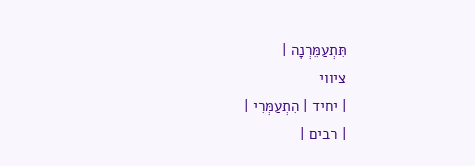תִּתְעַמֵּרְנָה |
ציווי
| יחיד | הִתְעַמְּרִי |
| רבים |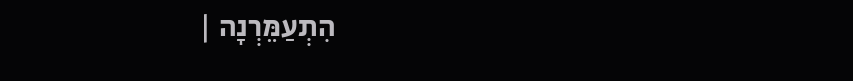הִתְעַמֵּרְנָה |